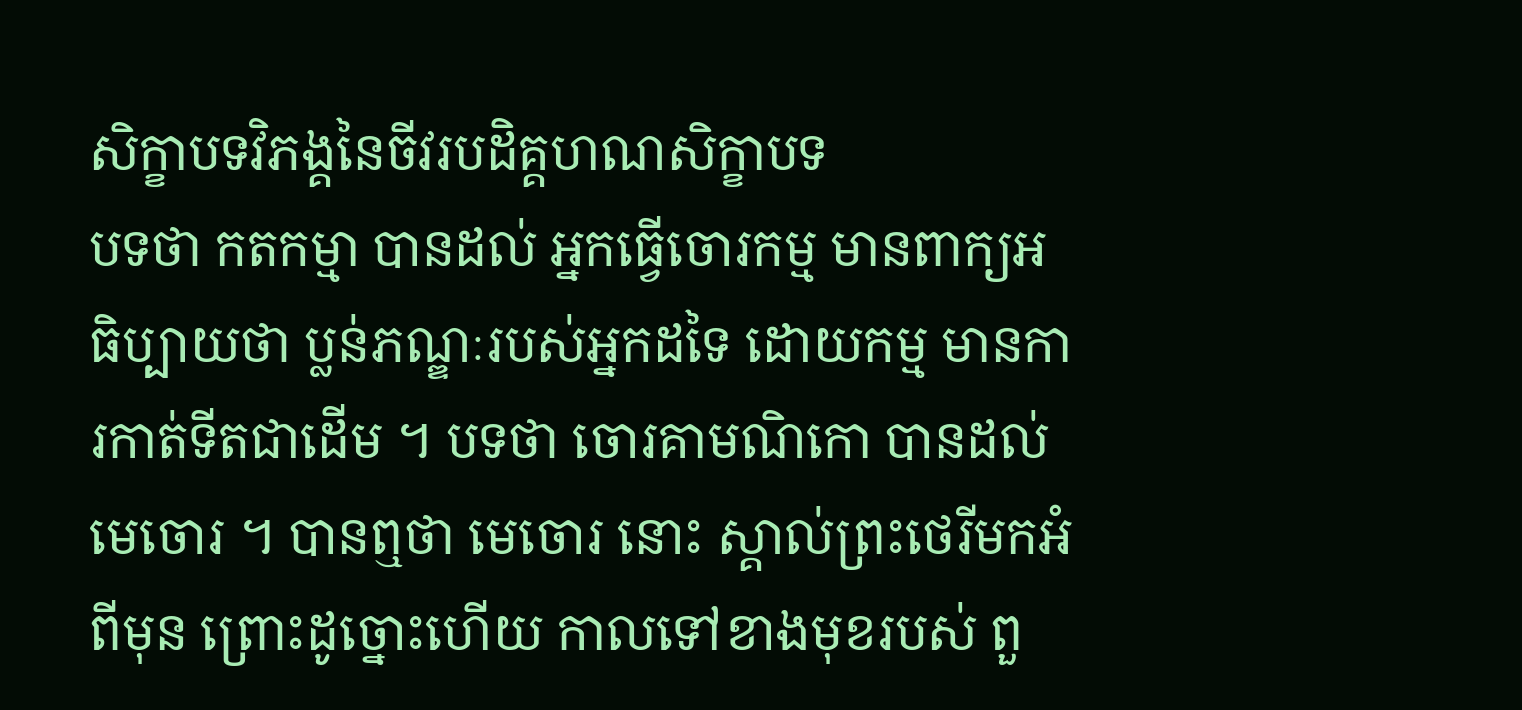សិក្ខាបទវិភង្គនៃចីវរបដិគ្គហណសិក្ខាបទ
បទថា កតកម្មា បានដល់ អ្នកធ្វើចោរកម្ម មានពាក្យអធិប្បាយថា ប្លន់ភណ្ឌៈរបស់អ្នកដទៃ ដោយកម្ម មានការកាត់ទីតជាដើម ។ បទថា ចោរគាមណិកោ បានដល់ មេចោរ ។ បានឮថា មេចោរ នោះ ស្គាល់ព្រះថេរីមកអំពីមុន ព្រោះដូច្នោះហើយ កាលទៅខាងមុខរបស់ ពួ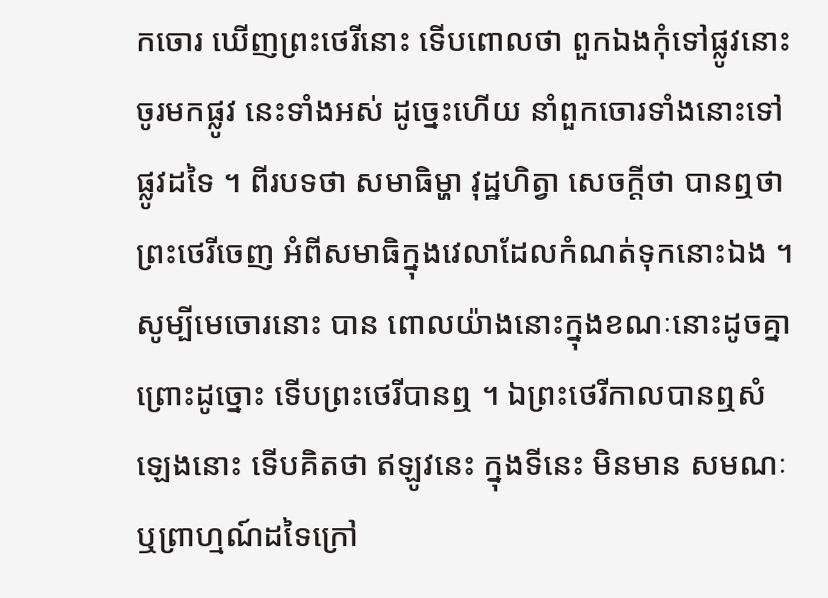កចោរ ឃើញព្រះថេរីនោះ ទើបពោលថា ពួកឯងកុំទៅផ្លូវនោះ ចូរមកផ្លូវ នេះទាំងអស់ ដូច្នេះហើយ នាំពួកចោរទាំងនោះទៅផ្លូវដទៃ ។ ពីរបទថា សមាធិម្ហា វុដ្ឋហិត្វា សេចក្តីថា បានឮថា ព្រះថេរីចេញ អំពីសមាធិក្នុងវេលាដែលកំណត់ទុកនោះឯង ។ សូម្បីមេចោរនោះ បាន ពោលយ៉ាងនោះក្នុងខណៈនោះដូចគ្នា ព្រោះដូច្នោះ ទើបព្រះថេរីបានឮ ។ ឯព្រះថេរីកាលបានឮសំឡេងនោះ ទើបគិតថា ឥឡូវនេះ ក្នុងទីនេះ មិនមាន សមណៈ ឬព្រាហ្មណ៍ដទៃក្រៅ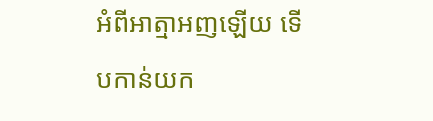អំពីអាត្មាអញឡើយ ទើបកាន់យក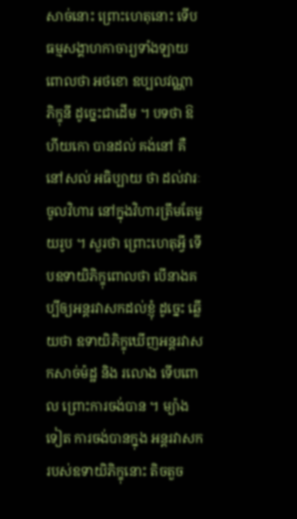សាច់នោះ ព្រោះហេតុនោះ ទើបធម្មសង្គាហកាចារ្យទាំងឡាយ ពោលថា អថខោ ឧប្បលវណ្ណា ភិក្ខុនី ដូច្នេះជាដើម ។ បទថា ឱហីយកោ បានដល់ គង់នៅ គឺនៅសល់ អធិប្បាយ ថា ដល់វារៈចូលវិហារ នៅក្នុងវិហារត្រឹមតែមួយរូប ។ សួរថា ព្រោះហេតុអ្វី ទើបឧទាយិភិក្ខុពោលថា បើនាងគប្បីឲ្យអន្តរវាសកដល់ខ្ញុំ ដូច្នេះ ឆ្លើយថា ឧទាយិភិក្ខុឃើញអន្តរវាសកសាច់ម៉ដ្ឋ និង រលោង ទើបពោល ព្រោះការចង់បាន ។ ម្យ៉ាងទៀត ការចង់បានក្នុង អន្តរវាសករបស់ឧទាយិភិក្ខុនោះ តិចតួច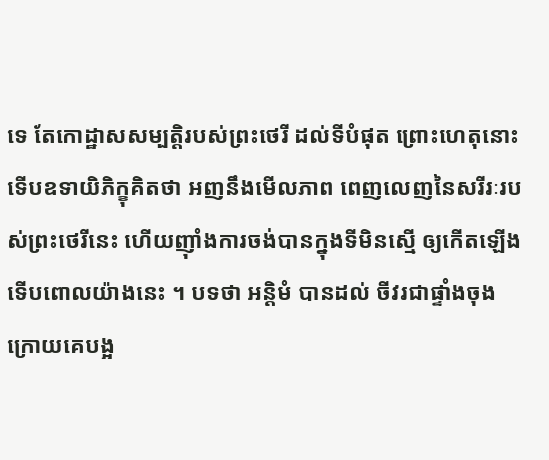ទេ តែកោដ្ឋាសសម្បត្តិរបស់ព្រះថេរី ដល់ទីបំផុត ព្រោះហេតុនោះ ទើបឧទាយិភិក្ខុគិតថា អញនឹងមើលភាព ពេញលេញនៃសរីរៈរបស់ព្រះថេរីនេះ ហើយញ៉ាំងការចង់បានក្នុងទីមិនស្មើ ឲ្យកើតឡើង ទើបពោលយ៉ាងនេះ ។ បទថា អន្តិមំ បានដល់ ចីវរជាផ្ទាំងចុងក្រោយគេបង្អ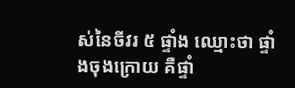ស់នៃចីវរ ៥ ផ្ទាំង ឈ្មោះថា ផ្ទាំងចុងក្រោយ គឺផ្ទាំ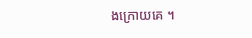ងក្រោយគេ ។